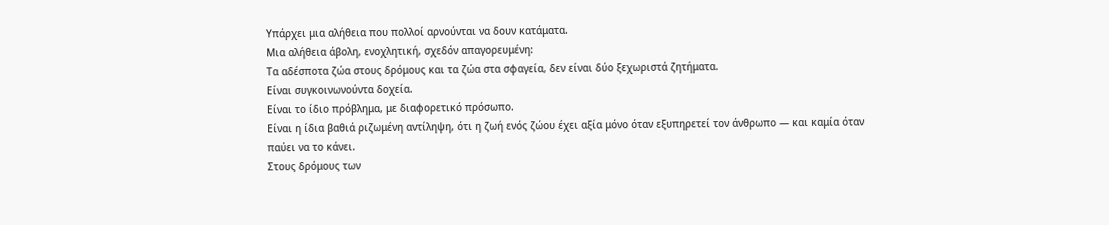Υπάρχει μια αλήθεια που πολλοί αρνούνται να δουν κατάματα.
Μια αλήθεια άβολη, ενοχλητική, σχεδόν απαγορευμένη:
Τα αδέσποτα ζώα στους δρόμους και τα ζώα στα σφαγεία, δεν είναι δύο ξεχωριστά ζητήματα.
Είναι συγκοινωνούντα δοχεία.
Είναι το ίδιο πρόβλημα, με διαφορετικό πρόσωπο.
Είναι η ίδια βαθιά ριζωμένη αντίληψη, ότι η ζωή ενός ζώου έχει αξία μόνο όταν εξυπηρετεί τον άνθρωπο — και καμία όταν παύει να το κάνει.
Στους δρόμους των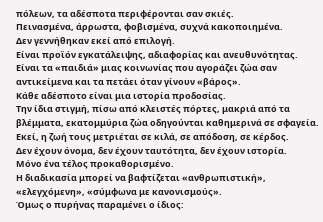πόλεων, τα αδέσποτα περιφέρονται σαν σκιές.
Πεινασμένα, άρρωστα, φοβισμένα, συχνά κακοποιημένα.
Δεν γεννήθηκαν εκεί από επιλογή.
Είναι προϊόν εγκατάλειψης, αδιαφορίας και ανευθυνότητας.
Είναι τα «παιδιά» μιας κοινωνίας που αγοράζει ζώα σαν αντικείμενα και τα πετάει όταν γίνουν «βάρος».
Κάθε αδέσποτο είναι μια ιστορία προδοσίας.
Την ίδια στιγμή, πίσω από κλειστές πόρτες, μακριά από τα βλέμματα, εκατομμύρια ζώα οδηγούνται καθημερινά σε σφαγεία.
Εκεί, η ζωή τους μετριέται σε κιλά, σε απόδοση, σε κέρδος.
Δεν έχουν όνομα, δεν έχουν ταυτότητα, δεν έχουν ιστορία.
Μόνο ένα τέλος προκαθορισμένο.
Η διαδικασία μπορεί να βαφτίζεται «ανθρωπιστική», «ελεγχόμενη», «σύμφωνα με κανονισμούς».
Όμως ο πυρήνας παραμένει ο ίδιος: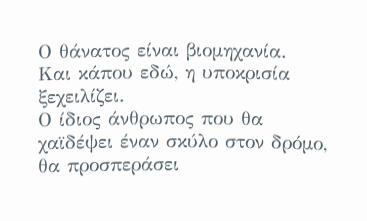Ο θάνατος είναι βιομηχανία.
Και κάπου εδώ, η υποκρισία ξεχειλίζει.
Ο ίδιος άνθρωπος που θα χαϊδέψει έναν σκύλο στον δρόμο, θα προσπεράσει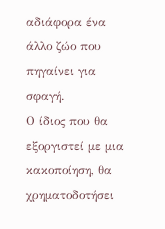αδιάφορα ένα άλλο ζώο που πηγαίνει για σφαγή.
Ο ίδιος που θα εξοργιστεί με μια κακοποίηση, θα χρηματοδοτήσει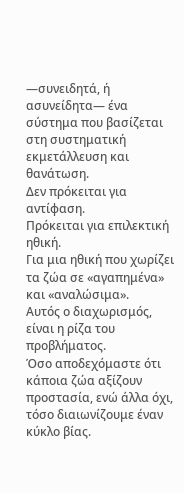—συνειδητά, ή ασυνείδητα— ένα σύστημα που βασίζεται στη συστηματική εκμετάλλευση και θανάτωση.
Δεν πρόκειται για αντίφαση.
Πρόκειται για επιλεκτική ηθική.
Για μια ηθική που χωρίζει τα ζώα σε «αγαπημένα» και «αναλώσιμα».
Αυτός ο διαχωρισμός, είναι η ρίζα του προβλήματος.
Όσο αποδεχόμαστε ότι κάποια ζώα αξίζουν προστασία, ενώ άλλα όχι, τόσο διαιωνίζουμε έναν κύκλο βίας.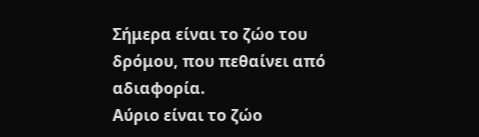Σήμερα είναι το ζώο του δρόμου, που πεθαίνει από αδιαφορία.
Αύριο είναι το ζώο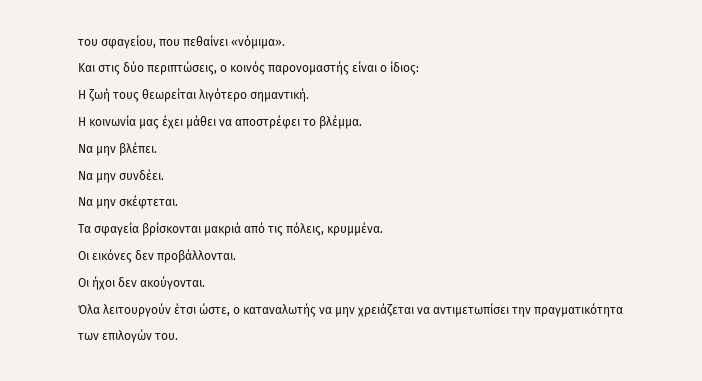του σφαγείου, που πεθαίνει «νόμιμα».
Και στις δύο περιπτώσεις, ο κοινός παρονομαστής είναι ο ίδιος:
Η ζωή τους θεωρείται λιγότερο σημαντική.
Η κοινωνία μας έχει μάθει να αποστρέφει το βλέμμα.
Να μην βλέπει.
Να μην συνδέει.
Να μην σκέφτεται.
Τα σφαγεία βρίσκονται μακριά από τις πόλεις, κρυμμένα.
Οι εικόνες δεν προβάλλονται.
Οι ήχοι δεν ακούγονται.
Όλα λειτουργούν έτσι ώστε, ο καταναλωτής να μην χρειάζεται να αντιμετωπίσει την πραγματικότητα των επιλογών του.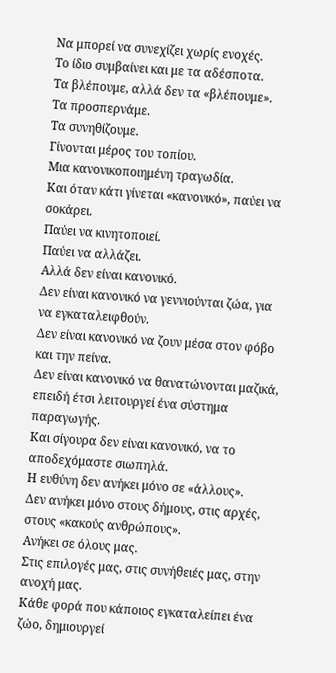Να μπορεί να συνεχίζει χωρίς ενοχές.
Το ίδιο συμβαίνει και με τα αδέσποτα.
Τα βλέπουμε, αλλά δεν τα «βλέπουμε».
Τα προσπερνάμε.
Τα συνηθίζουμε.
Γίνονται μέρος του τοπίου.
Μια κανονικοποιημένη τραγωδία.
Και όταν κάτι γίνεται «κανονικό», παύει να σοκάρει.
Παύει να κινητοποιεί.
Παύει να αλλάζει.
Αλλά δεν είναι κανονικό.
Δεν είναι κανονικό να γεννιούνται ζώα, για να εγκαταλειφθούν.
Δεν είναι κανονικό να ζουν μέσα στον φόβο και την πείνα.
Δεν είναι κανονικό να θανατώνονται μαζικά, επειδή έτσι λειτουργεί ένα σύστημα παραγωγής.
Και σίγουρα δεν είναι κανονικό, να το αποδεχόμαστε σιωπηλά.
Η ευθύνη δεν ανήκει μόνο σε «άλλους».
Δεν ανήκει μόνο στους δήμους, στις αρχές, στους «κακούς ανθρώπους».
Ανήκει σε όλους μας.
Στις επιλογές μας, στις συνήθειές μας, στην ανοχή μας.
Κάθε φορά που κάποιος εγκαταλείπει ένα ζώο, δημιουργεί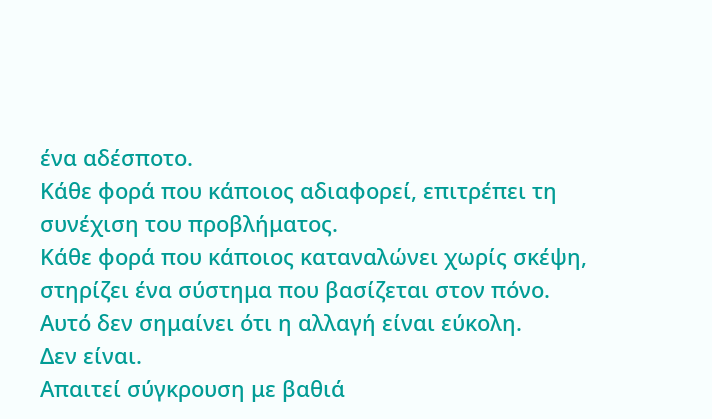ένα αδέσποτο.
Κάθε φορά που κάποιος αδιαφορεί, επιτρέπει τη συνέχιση του προβλήματος.
Κάθε φορά που κάποιος καταναλώνει χωρίς σκέψη, στηρίζει ένα σύστημα που βασίζεται στον πόνο.
Αυτό δεν σημαίνει ότι η αλλαγή είναι εύκολη.
Δεν είναι.
Απαιτεί σύγκρουση με βαθιά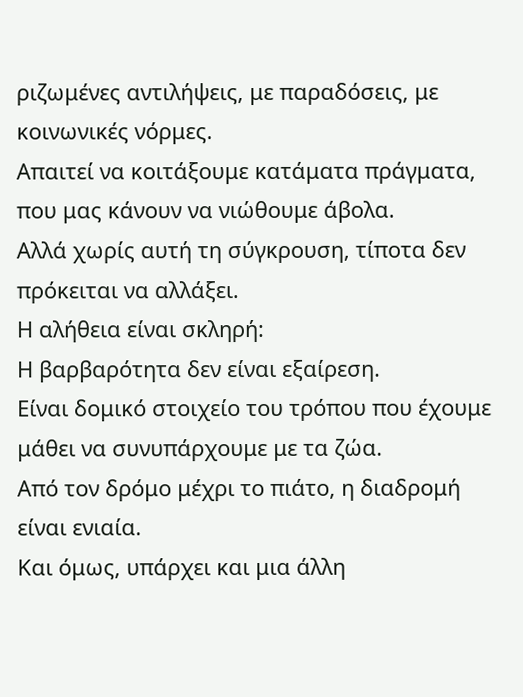ριζωμένες αντιλήψεις, με παραδόσεις, με κοινωνικές νόρμες.
Απαιτεί να κοιτάξουμε κατάματα πράγματα, που μας κάνουν να νιώθουμε άβολα.
Αλλά χωρίς αυτή τη σύγκρουση, τίποτα δεν πρόκειται να αλλάξει.
Η αλήθεια είναι σκληρή:
Η βαρβαρότητα δεν είναι εξαίρεση.
Είναι δομικό στοιχείο του τρόπου που έχουμε μάθει να συνυπάρχουμε με τα ζώα.
Από τον δρόμο μέχρι το πιάτο, η διαδρομή είναι ενιαία.
Και όμως, υπάρχει και μια άλλη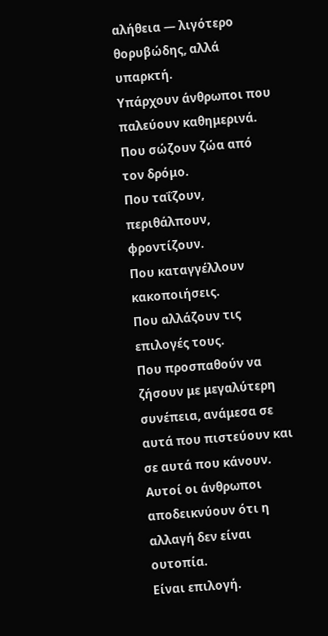αλήθεια — λιγότερο θορυβώδης, αλλά υπαρκτή.
Υπάρχουν άνθρωποι που παλεύουν καθημερινά.
Που σώζουν ζώα από τον δρόμο.
Που ταΐζουν, περιθάλπουν, φροντίζουν.
Που καταγγέλλουν κακοποιήσεις.
Που αλλάζουν τις επιλογές τους.
Που προσπαθούν να ζήσουν με μεγαλύτερη συνέπεια, ανάμεσα σε αυτά που πιστεύουν και σε αυτά που κάνουν.
Αυτοί οι άνθρωποι αποδεικνύουν ότι η αλλαγή δεν είναι ουτοπία.
Είναι επιλογή.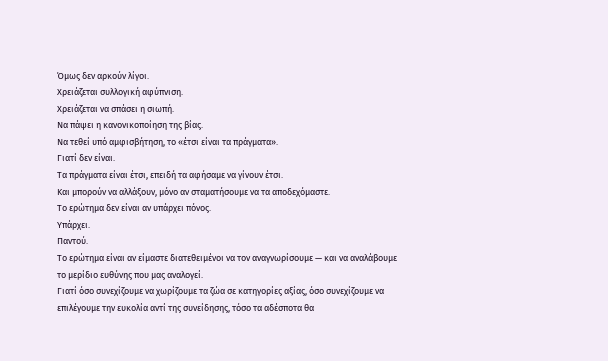Όμως δεν αρκούν λίγοι.
Χρειάζεται συλλογική αφύπνιση.
Χρειάζεται να σπάσει η σιωπή.
Να πάψει η κανονικοποίηση της βίας.
Να τεθεί υπό αμφισβήτηση, το «έτσι είναι τα πράγματα».
Γιατί δεν είναι.
Τα πράγματα είναι έτσι, επειδή τα αφήσαμε να γίνουν έτσι.
Και μπορούν να αλλάξουν, μόνο αν σταματήσουμε να τα αποδεχόμαστε.
Το ερώτημα δεν είναι αν υπάρχει πόνος.
Υπάρχει.
Παντού.
Το ερώτημα είναι αν είμαστε διατεθειμένοι να τον αναγνωρίσουμε — και να αναλάβουμε το μερίδιο ευθύνης που μας αναλογεί.
Γιατί όσο συνεχίζουμε να χωρίζουμε τα ζώα σε κατηγορίες αξίας, όσο συνεχίζουμε να επιλέγουμε την ευκολία αντί της συνείδησης, τόσο τα αδέσποτα θα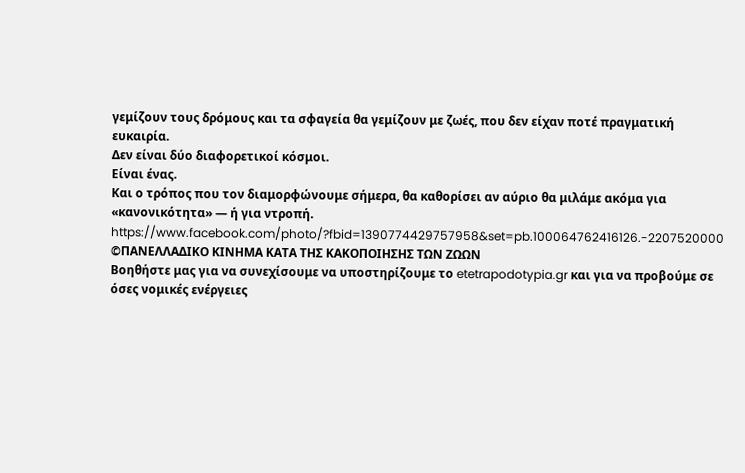γεμίζουν τους δρόμους και τα σφαγεία θα γεμίζουν με ζωές, που δεν είχαν ποτέ πραγματική ευκαιρία.
Δεν είναι δύο διαφορετικοί κόσμοι.
Είναι ένας.
Και ο τρόπος που τον διαμορφώνουμε σήμερα, θα καθορίσει αν αύριο θα μιλάμε ακόμα για «κανονικότητα» — ή για ντροπή.
https://www.facebook.com/photo/?fbid=1390774429757958&set=pb.100064762416126.-2207520000
©ΠΑΝΕΛΛΑΔΙΚΟ ΚΙΝΗΜΑ ΚΑΤΑ ΤΗΣ ΚΑΚΟΠΟΙΗΣΗΣ ΤΩΝ ΖΩΩΝ
Βοηθήστε μας για να συνεχίσουμε να υποστηρίζουμε το etetrapodotypia.gr και για να προβούμε σε όσες νομικές ενέργειες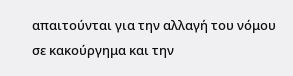απαιτούνται για την αλλαγή του νόμου σε κακούργημα και την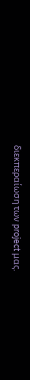διεκπεραίωση των project μας.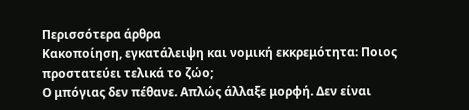Περισσότερα άρθρα
Κακοποίηση, εγκατάλειψη και νομική εκκρεμότητα: Ποιος προστατεύει τελικά το ζώο;
Ο μπόγιας δεν πέθανε. Απλώς άλλαξε μορφή. Δεν είναι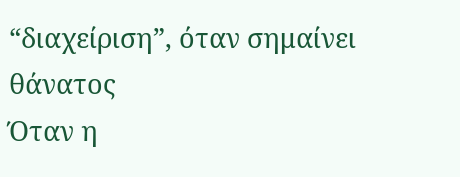“διαχείριση”, όταν σημαίνει θάνατος
Όταν η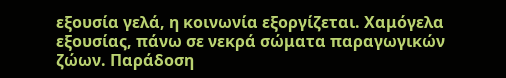εξουσία γελά, η κοινωνία εξοργίζεται. Χαμόγελα εξουσίας, πάνω σε νεκρά σώματα παραγωγικών ζώων. Παράδοση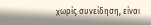χωρίς συνείδηση, είναι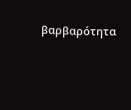βαρβαρότητα